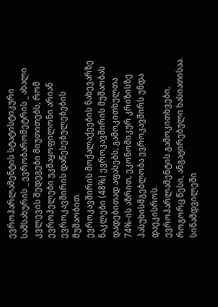ევროპარლამენტის სტატისტიკური სამსახურის _ ევრობარომეტრის _ ახალი კვლევის შედეგები მიუთითებს, რომ ევროპელები უკმაყოფილონი არიან ევროკავშირის დაწესებულებების მუშაობით.
ევროკავშირის მოქალაქეების ნახევარზე ნაკლები (48%) ევროკავშირის მუშაობას დადებითად აფასებს; გამოკითხულთა 74%-ის აზრით, ეკონომიკურ კრიზისზე პასუხისმგებლობა ევროკავშირს უნდა დაეკისროს.
ევროპარლამენტის გამოკითხვები, როგორც წესი, ანგაჟირებული ხასიათისაა. სინამდვილეში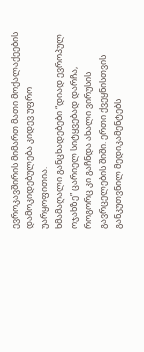ევროკავშირის მიმართ მათი მოქალაქეების დამოკიდებულება კიდევ უფრო უარყოფითია.
ხმამაღალი განცხადებები “დიად ევროპულ ოჯახზე” ცარიელ სიტყვებად დარჩა, როგორც კი გაჩნდა ახალი ვირუსის გავრცელების შიში. ერთი ქვეყნისთვის განკუთვნილ მედიკამენტებს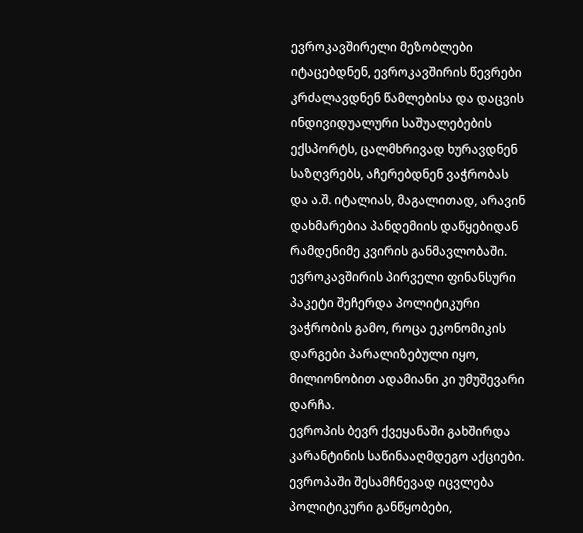ევროკავშირელი მეზობლები იტაცებდნენ, ევროკავშირის წევრები კრძალავდნენ წამლებისა და დაცვის ინდივიდუალური საშუალებების ექსპორტს, ცალმხრივად ხურავდნენ საზღვრებს, აჩერებდნენ ვაჭრობას და ა.შ. იტალიას, მაგალითად, არავინ დახმარებია პანდემიის დაწყებიდან რამდენიმე კვირის განმავლობაში. ევროკავშირის პირველი ფინანსური პაკეტი შეჩერდა პოლიტიკური ვაჭრობის გამო, როცა ეკონომიკის დარგები პარალიზებული იყო, მილიონობით ადამიანი კი უმუშევარი დარჩა.
ევროპის ბევრ ქვეყანაში გახშირდა კარანტინის საწინააღმდეგო აქციები. ევროპაში შესამჩნევად იცვლება პოლიტიკური განწყობები,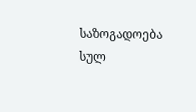საზოგადოება სულ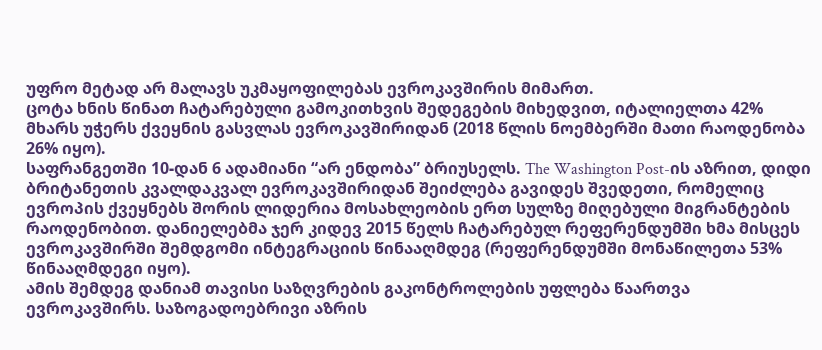უფრო მეტად არ მალავს უკმაყოფილებას ევროკავშირის მიმართ.
ცოტა ხნის წინათ ჩატარებული გამოკითხვის შედეგების მიხედვით, იტალიელთა 42% მხარს უჭერს ქვეყნის გასვლას ევროკავშირიდან (2018 წლის ნოემბერში მათი რაოდენობა 26% იყო).
საფრანგეთში 10-დან 6 ადამიანი “არ ენდობა” ბრიუსელს. The Washington Post-ის აზრით, დიდი ბრიტანეთის კვალდაკვალ ევროკავშირიდან შეიძლება გავიდეს შვედეთი, რომელიც ევროპის ქვეყნებს შორის ლიდერია მოსახლეობის ერთ სულზე მიღებული მიგრანტების რაოდენობით. დანიელებმა ჯერ კიდევ 2015 წელს ჩატარებულ რეფერენდუმში ხმა მისცეს ევროკავშირში შემდგომი ინტეგრაციის წინააღმდეგ (რეფერენდუმში მონაწილეთა 53% წინააღმდეგი იყო).
ამის შემდეგ დანიამ თავისი საზღვრების გაკონტროლების უფლება წაართვა ევროკავშირს. საზოგადოებრივი აზრის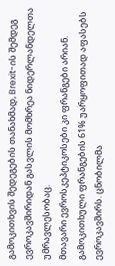გამოკითხვის შედეგების თანახმად, Brexit-ის შემდეგ ევროკავშირიდან გასვლის მომხრეა ნიდერლანდელთა უმრავლესობაც.
მთავარი ევროსკეპტიკოსები კი ფრანგები არიან. გამოკითხული ფრანგების 61% უარყოფითად აფასებს ევროკავშირს. ცნობილმა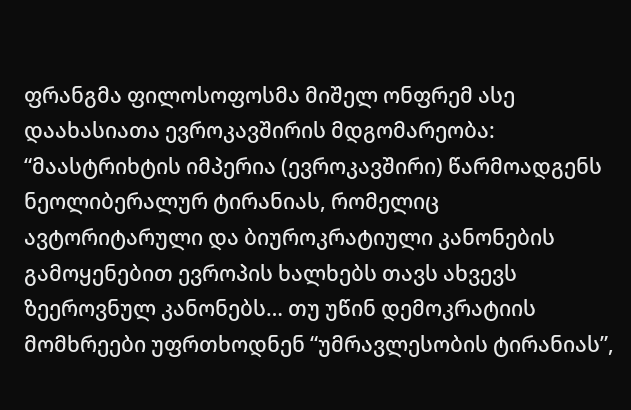ფრანგმა ფილოსოფოსმა მიშელ ონფრემ ასე დაახასიათა ევროკავშირის მდგომარეობა: “მაასტრიხტის იმპერია (ევროკავშირი) წარმოადგენს ნეოლიბერალურ ტირანიას, რომელიც ავტორიტარული და ბიუროკრატიული კანონების გამოყენებით ევროპის ხალხებს თავს ახვევს ზეეროვნულ კანონებს… თუ უწინ დემოკრატიის მომხრეები უფრთხოდნენ “უმრავლესობის ტირანიას”,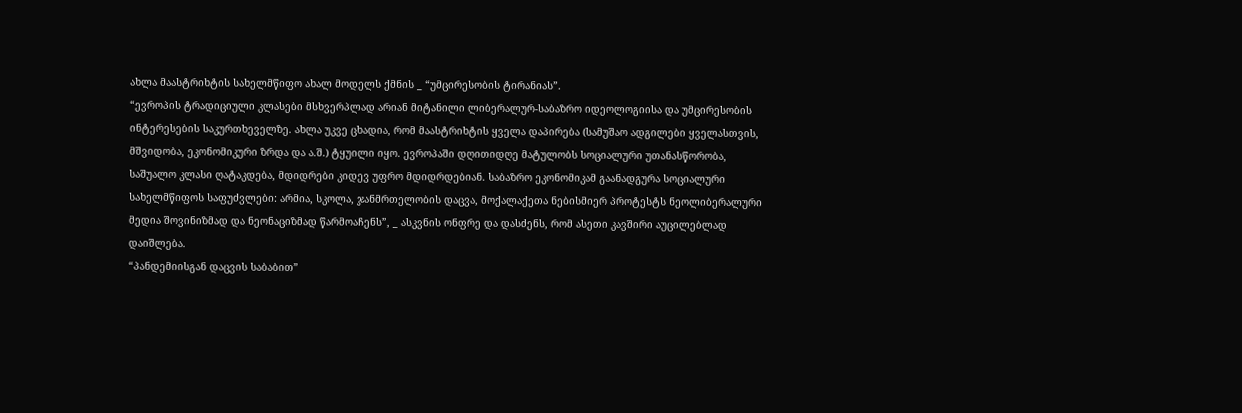ახლა მაასტრიხტის სახელმწიფო ახალ მოდელს ქმნის _ “უმცირესობის ტირანიას”.
“ევროპის ტრადიციული კლასები მსხვერპლად არიან მიტანილი ლიბერალურ-საბაზრო იდეოლოგიისა და უმცირესობის ინტერესების საკურთხეველზე. ახლა უკვე ცხადია, რომ მაასტრიხტის ყველა დაპირება (სამუშაო ადგილები ყველასთვის, მშვიდობა, ეკონომიკური ზრდა და ა.შ.) ტყუილი იყო. ევროპაში დღითიდღე მატულობს სოციალური უთანასწორობა, საშუალო კლასი ღატაკდება, მდიდრები კიდევ უფრო მდიდრდებიან. საბაზრო ეკონომიკამ გაანადგურა სოციალური სახელმწიფოს საფუძვლები: არმია, სკოლა, ჯანმრთელობის დაცვა, მოქალაქეთა ნებისმიერ პროტესტს ნეოლიბერალური მედია შოვინიზმად და ნეონაციზმად წარმოაჩენს”, _ ასკვნის ონფრე და დასძენს, რომ ასეთი კავშირი აუცილებლად დაიშლება.
“პანდემიისგან დაცვის საბაბით”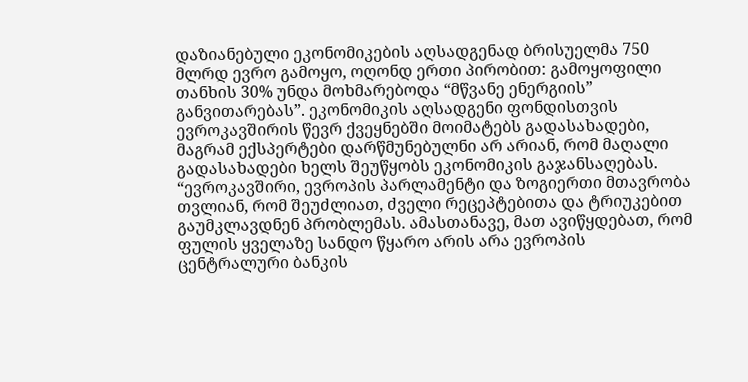დაზიანებული ეკონომიკების აღსადგენად ბრისუელმა 750 მლრდ ევრო გამოყო, ოღონდ ერთი პირობით: გამოყოფილი თანხის 30% უნდა მოხმარებოდა “მწვანე ენერგიის” განვითარებას”. ეკონომიკის აღსადგენი ფონდისთვის ევროკავშირის წევრ ქვეყნებში მოიმატებს გადასახადები, მაგრამ ექსპერტები დარწმუნებულნი არ არიან, რომ მაღალი გადასახადები ხელს შეუწყობს ეკონომიკის გაჯანსაღებას.
“ევროკავშირი, ევროპის პარლამენტი და ზოგიერთი მთავრობა თვლიან, რომ შეუძლიათ, ძველი რეცეპტებითა და ტრიუკებით გაუმკლავდნენ პრობლემას. ამასთანავე, მათ ავიწყდებათ, რომ ფულის ყველაზე სანდო წყარო არის არა ევროპის ცენტრალური ბანკის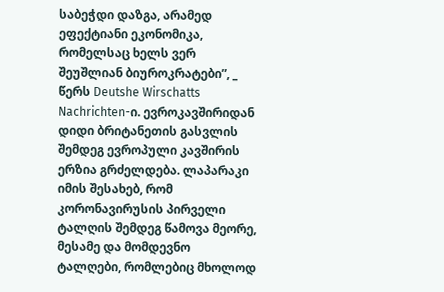საბეჭდი დაზგა, არამედ ეფექტიანი ეკონომიკა, რომელსაც ხელს ვერ შეუშლიან ბიუროკრატები”, _ წერს Deutshe Wirschatts Nachrichten-ი. ევროკავშირიდან დიდი ბრიტანეთის გასვლის შემდეგ ევროპული კავშირის ერზია გრძელდება. ლაპარაკი იმის შესახებ, რომ კორონავირუსის პირველი ტალღის შემდეგ წამოვა მეორე, მესამე და მომდევნო ტალღები, რომლებიც მხოლოდ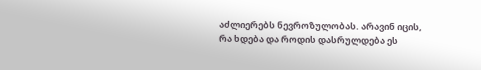აძლიერებს ნევროზულობას. არავინ იცის, რა ხდება და როდის დასრულდება ეს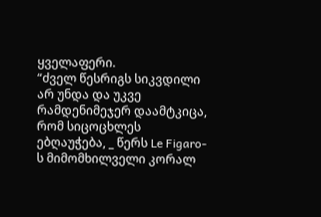ყველაფერი.
“ძველ წესრიგს სიკვდილი არ უნდა და უკვე რამდენიმეჯერ დაამტკიცა, რომ სიცოცხლეს ებღაუჭება, _ წერს Le Figaro-ს მიმომხილველი კორალ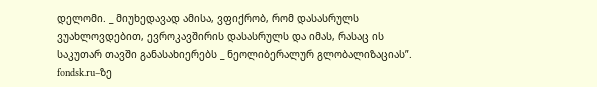დელომი. _ მიუხედავად ამისა, ვფიქრობ, რომ დასასრულს ვუახლოვდებით, ევროკავშირის დასასრულს და იმას, რასაც ის საკუთარ თავში განასახიერებს _ ნეოლიბერალურ გლობალიზაციას”.
fondsk.ru–ზე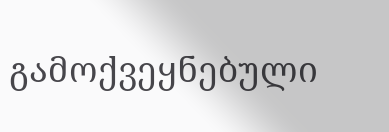გამოქვეყნებული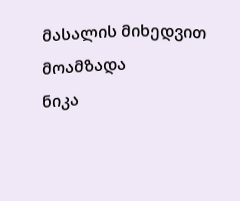მასალის მიხედვით მოამზადა
ნიკა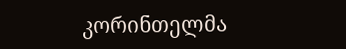კორინთელმა